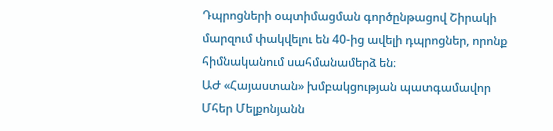Դպրոցների օպտիմացման գործընթացով Շիրակի մարզում փակվելու են 40-ից ավելի դպրոցներ, որոնք հիմնականում սահմանամերձ են։
ԱԺ «Հայաստան» խմբակցության պատգամավոր Մհեր Մելքոնյանն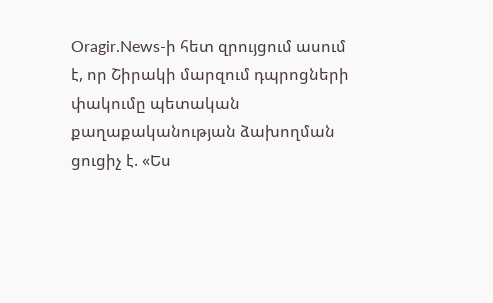Oragir.News-ի հետ զրույցում ասում է, որ Շիրակի մարզում դպրոցների փակումը պետական քաղաքականության ձախողման ցուցիչ է. «Ես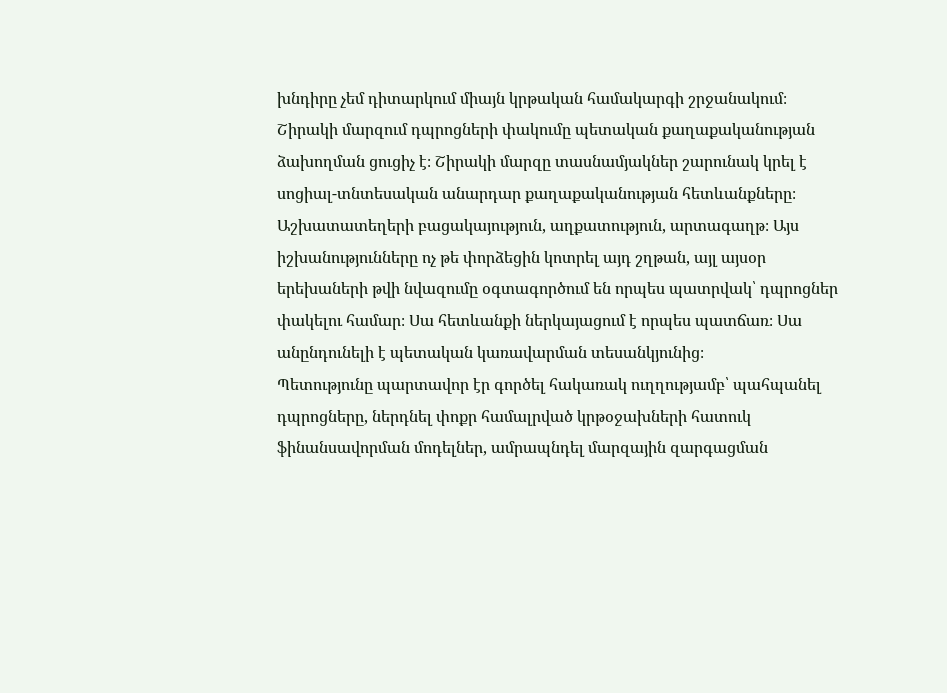խնդիրը չեմ դիտարկում միայն կրթական համակարգի շրջանակում։ Շիրակի մարզում դպրոցների փակումը պետական քաղաքականության ձախողման ցուցիչ է։ Շիրակի մարզը տասնամյակներ շարունակ կրել է սոցիալ-տնտեսական անարդար քաղաքականության հետևանքները։ Աշխատատեղերի բացակայություն, աղքատություն, արտագաղթ։ Այս իշխանությունները ոչ թե փորձեցին կոտրել այդ շղթան, այլ այսօր երեխաների թվի նվազումը օգտագործում են որպես պատրվակ՝ դպրոցներ փակելու համար։ Սա հետևանքի ներկայացում է որպես պատճառ։ Սա անընդունելի է պետական կառավարման տեսանկյունից։
Պետությունը պարտավոր էր գործել հակառակ ուղղությամբ՝ պահպանել դպրոցները, ներդնել փոքր համալրված կրթօջախների հատուկ ֆինանսավորման մոդելներ, ամրապնդել մարզային զարգացման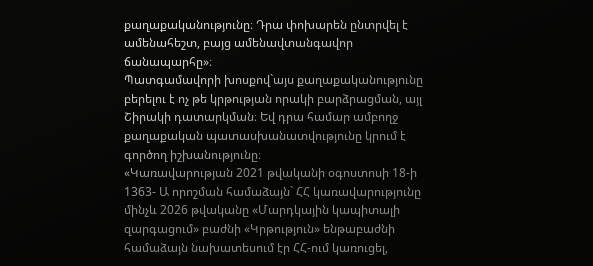քաղաքականությունը։ Դրա փոխարեն ընտրվել է ամենահեշտ, բայց ամենավտանգավոր ճանապարհը»։
Պատգամավորի խոսքով`այս քաղաքականությունը բերելու է ոչ թե կրթության որակի բարձրացման, այլ Շիրակի դատարկման։ Եվ դրա համար ամբողջ քաղաքական պատասխանատվությունը կրում է գործող իշխանությունը։
«Կառավարության 2021 թվականի օգոստոսի 18-ի 1363- Ա որոշման համաձայն` ՀՀ կառավարությունը մինչև 2026 թվականը «Մարդկային կապիտալի զարգացում» բաժնի «Կրթություն» ենթաբաժնի համաձայն նախատեսում էր ՀՀ-ում կառուցել,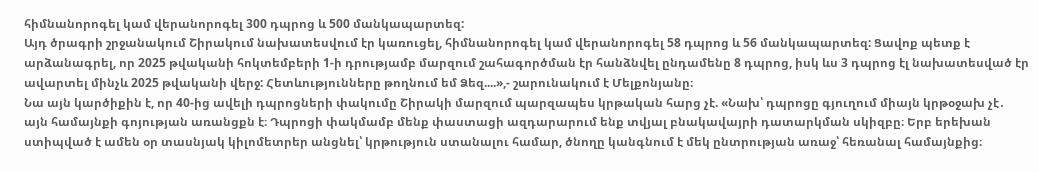հիմնանորոգել կամ վերանորոգել 300 դպրոց և 500 մանկապարտեզ:
Այդ ծրագրի շրջանակում Շիրակում նախատեսվում էր կառուցել, հիմնանորոգել կամ վերանորոգել 58 դպրոց և 56 մանկապարտեզ: Ցավոք պետք է արձանագրել, որ 2025 թվականի հոկտեմբերի 1-ի դրությամբ մարզում շահագործման էր հանձնվել ընդամենը 8 դպրոց, իսկ ևս 3 դպրոց էլ նախատեսված էր ավարտել մինչև 2025 թվականի վերջ: Հետևությունները թողնում եմ Ձեզ....»,- շարունակում է Մելքոնյանը։
Նա այն կարծիքին է, որ 40-ից ավելի դպրոցների փակումը Շիրակի մարզում պարզապես կրթական հարց չէ. «Նախ՝ դպրոցը գյուղում միայն կրթօջախ չէ․ այն համայնքի գոյության առանցքն է։ Դպրոցի փակմամբ մենք փաստացի ազդարարում ենք տվյալ բնակավայրի դատարկման սկիզբը։ Երբ երեխան ստիպված է ամեն օր տասնյակ կիլոմետրեր անցնել՝ կրթություն ստանալու համար, ծնողը կանգնում է մեկ ընտրության առաջ՝ հեռանալ համայնքից։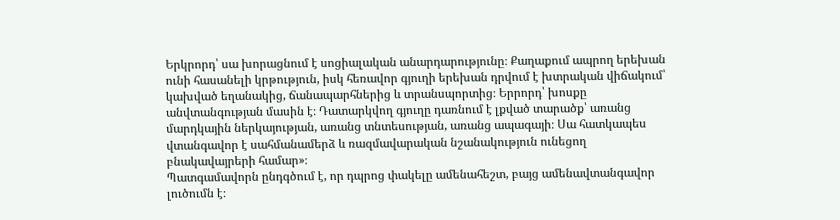Երկրորդ՝ սա խորացնում է սոցիալական անարդարությունը։ Քաղաքում ապրող երեխան ունի հասանելի կրթություն, իսկ հեռավոր գյուղի երեխան դրվում է խտրական վիճակում՝ կախված եղանակից, ճանապարհներից և տրանսպորտից։ Երրորդ՝ խոսքը անվտանգության մասին է։ Դատարկվող գյուղը դառնում է լքված տարածք՝ առանց մարդկային ներկայության, առանց տնտեսության, առանց ապագայի։ Սա հատկապես վտանգավոր է սահմանամերձ և ռազմավարական նշանակություն ունեցող բնակավայրերի համար»։
Պատգամավորն ընդգծում է, որ դպրոց փակելը ամենահեշտ, բայց ամենավտանգավոր լուծումն է։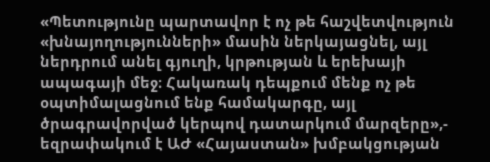«Պետությունը պարտավոր է ոչ թե հաշվետվություն «խնայողությունների» մասին ներկայացնել, այլ ներդրում անել գյուղի, կրթության և երեխայի ապագայի մեջ։ Հակառակ դեպքում մենք ոչ թե օպտիմալացնում ենք համակարգը, այլ ծրագրավորված կերպով դատարկում մարզերը»,- եզրափակում է ԱԺ «Հայաստան» խմբակցության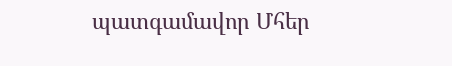պատգամավոր Մհեր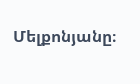Մելքոնյանը։